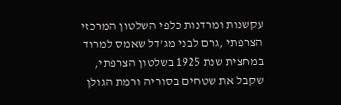עקשנות ומרדנות כלפי השלטון המרכזי הצרפתי ,גרם לבני מג'דל שאמס למרוד במחצית שנת 1925 בשלטון הצרפתי, שקבל את שטחים בסוריה ורמת הגולן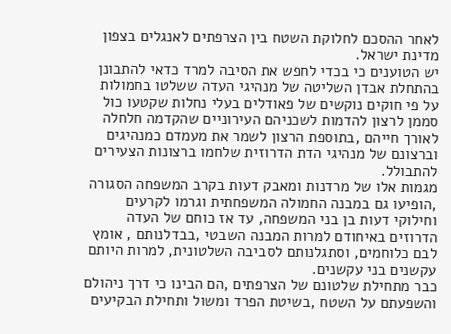לאחר ההסכם לחלוקת השטח בין הצרפתים לאנגלים בצפון מדינת ישראל.
יש הטוענים כי בכדי לחפש את הסיבה למרד כדאי להתבונן בהתחלת אבדן השליטה של מנהיגי העדה ששלטו בחמולות על פי חוקים נוקשים של פאודלים בעלי נחלות שקטעו כול סממן לרצון להדמות לשכניהם העירוניים שהקדמה חלחלה לאורך חייהם ,בתוספת הרצון לשמר את מעמדם כמנהיגים וברצונם של מנהיגי הדת הדרוזית שלחמו ברצונות הצעירים להתבולל.
מגמות אלו של מרדנות ומאבק דעות בקרב המשפחה הסגורה ,הופיעו גם במבנה החמולה המשפחתית וגרמו לקרעים וחילוקי דעות בן בני המשפחה, עד אז כוחם של העדה הדרוזים באיחודם למרות המבנה השבטי ,בבדלנותם , אומץ לבם כלוחמים, וסתגלנותם לסביבה השלטונית, למרות היותם עקשנים בני עקשנים.
כבר מתחילת שלטונם של הצרפתים ,הם הבינו כי דרך ניהולם והשפעתם על השטח ,בשיטת הפרד ומשול ותחילת הבקיעים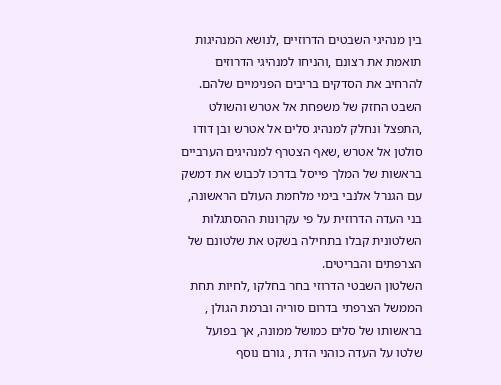בין מנהיגי השבטים הדרוזיים ,לנושא המנהיגות תואמת את רצונם ,והניחו למנהיגי הדרוזים להרחיב את הסדקים בריבים הפנימיים שלהם.
השבט החזק של משפחת אל אטרש והשולט ,התפצל ונחלק למנהיג סלים אל אטרש ובן דודו סולטן אל אטרש ,שאף הצטרף למנהיגים הערביים בראשות של המלך פייסל בדרכו לכבוש את דמשק עם הגנרל אלנבי בימי מלחמת העולם הראשונה, בני העדה הדרוזית על פי עקרונות ההסתגלות השלטונית קבלו בתחילה בשקט את שלטונם של הצרפתים והבריטים.
השלטון השבטי הדרוזי בחר בחלקו ,לחיות תחת הממשל הצרפתי בדרום סוריה וברמת הגולן , בראשותו של סלים כמושל ממונה, אך בפועל שלטו על העדה כוהני הדת , גורם נוסף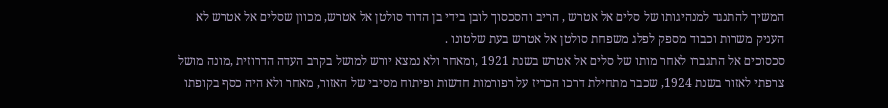המשיך להתנגד למנהיגותו של סלים אל אטרש , הריב והסכסוך לובן בידי בן הדוד סולטן אל אטרש, מכוון שסלים אל אטרש לא העניק משרות וכבוד מספק לפלג משפחת סולטן אל אטרש בעת שלטונו .
סכסוכים אל התגברו לאחר מותו של סלים אל אטרש בשנת 1921 ,ומאחר ולא נמצא יורש למושל בקרב העדה הדרוזית ,מונה מושל צרפתי לאזור בשנת 1924, שכבר מתחילת דרכו הכריז על רפורמות חדשות ופיתוח מסיבי של האזור, מאחר ולא היה כסף בקופתו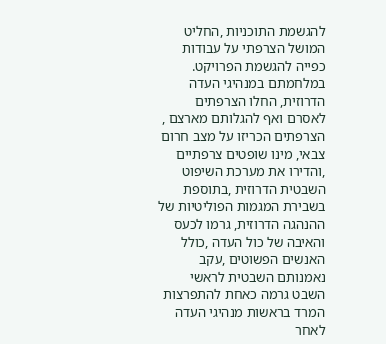להגשמת התוכניות ,החליט המושל הצרפתי על עבודות כפייה להגשמת הפרויקט.
במלחמתם במנהיגי העדה הדרוזית, החלו הצרפתים לאסרם ואף להגלותם מארצם , הצרפתים הכריזו על מצב חרום צבאי, מינו שופטים צרפתיים ,והדירו את מערכת השיפוט השבטית הדרוזית ,בתוספת בשבירת המגמות הפוליטיות של ההנהגה הדרוזית, גרמו לכעס והאיבה של כול העדה ,כולל האנשים הפשוטים ,עקב נאמנותם השבטית לראשי השבט גרמה כאחת להתפרצות המרד בראשות מנהיגי העדה לאחר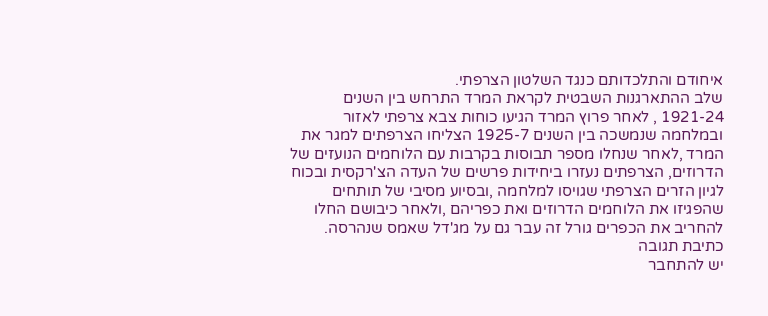איחודם והתלכדותם כנגד השלטון הצרפתי.
שלב ההתארגנות השבטית לקראת המרד התרחש בין השנים 1921-24 , לאחר פרוץ המרד הגיעו כוחות צבא צרפתי לאזור ובמלחמה שנמשכה בין השנים 1925-7 הצליחו הצרפתים למגר את המרד ,לאחר שנחלו מספר תבוסות בקרבות עם הלוחמים הנועזים של הדרוזים, הצרפתים נעזרו ביחידות פרשים של העדה הצ'רקסית ובכוח לגיון הזרים הצרפתי שגויסו למלחמה ,ובסיוע מסיבי של תותחים שהפגיזו את הלוחמים הדרוזים ואת כפריהם ,ולאחר כיבושם החלו להחריב את הכפרים גורל זה עבר גם על מג'דל שאמס שנהרסה.
כתיבת תגובה
יש להתחבר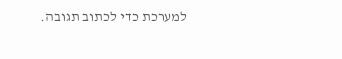למערכת כדי לכתוב תגובה.